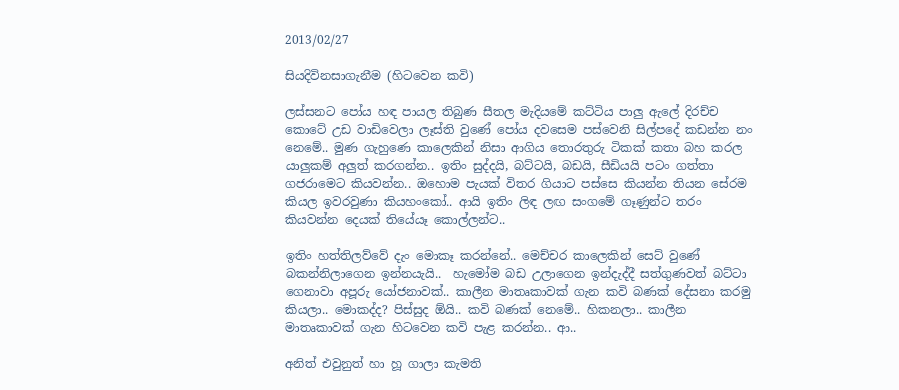2013/02/27

සියදිවිනසාගැනීම (හිටවෙන කවි)

ලස්සනට පෝය හඳ පායල තිබුණ සීතල මැදියමේ කට්ටිය පාලු ඇලේ දිරච්ච කොටේ උඩ වාඩිවෙලා ලෑස්ති වුණේ පෝය දවසෙම පස්වෙනි සිල්පදේ කඩන්න නං නෙමේ.. මුණ ගැහුණෙ කාලෙකින් නිසා ආගිය තොරතුරු ටිකක් කතා බහ කරල යාලුකම් අලුත් කරගන්න.. ඉතිං සුද්දයි, බට්ටයි, බඩයි, සීඩියයි පටං ගත්තා ගජරාමෙට කියවන්න.. ඔහොම පැයක් විතර ගියාට පස්සෙ කියන්න තියන සේරම කියල ඉවරවුණා කියහංකෝ.. ආයි ඉතිං ලිඳ ලඟ සංගමේ ගෑණුන්ට තරං කියවන්න දෙයක් තියේයෑ කොල්ලන්ට..

ඉතිං හත්තිලව්වේ දැං මොකෑ කරන්නේ.. මෙච්චර කාලෙකින් සෙට් වුණේ බකන්නිලාගෙන ඉන්නයැයි..  හැමෝම බඩ උලාගෙන ඉන්දැද්දී සත්ගුණවත් බට්ටා ගෙනාවා අපූරු යෝජනාවක්.. කාලීන මාතෘකාවක් ගැන කවි බණක් දේසනා කරමු කියලා.. මොකද්ද? පිස්සුද ඕයි.. කවි බණක් නෙමේ.. හිකනලා.. කාලීන මාතෘකාවක් ගැන හිටවෙන කවි පැළ කරන්න.. ආ..

අනිත් එවුනුත් හා හූ ගාලා කැමති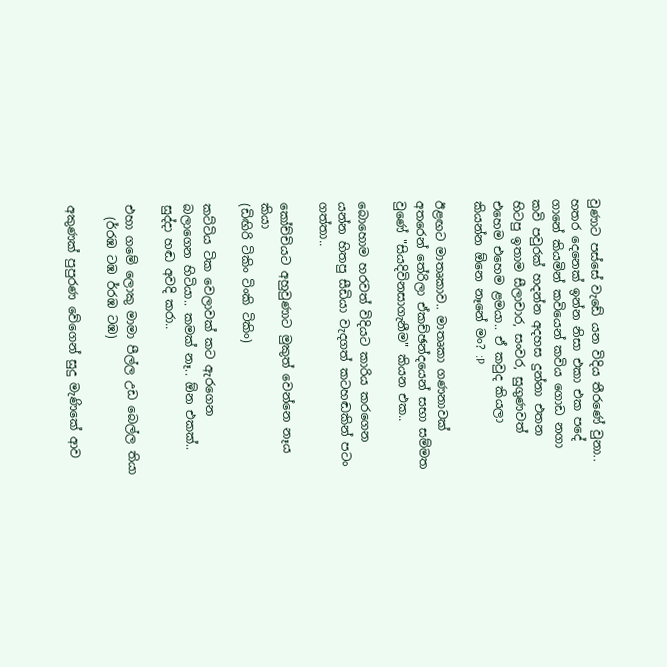වුණාට පස්සේ වැඩේ යන විදිය තීරණේ වුනා.. හතර දෙනෙක් ඉන්න නිසා එකා එක පදේ ගානේ කියමින් කවියෙන් කවිය ගොඩ නගා කවි පවුරක් හදන්න අදහස දුන්නා එතන හිටපු ඉතාම සීලාචාර, සංවර, සුගුණවත් එහෙම එහෙම ළමයා.. ඒ කවුද කියලා කියන්න ඕනෙ නෑනේ මං? :P

ඊළඟට මාතෘකාව.. මාතෘකා ගණනාවක් අතරෙන් තේරිලා ඒකච්ඡන්දයෙන් සභා සම්මත වුණේ "සියදිවිනසාගැනීම" කියන එක..

බොහොම හරවත් විදියට කාරිය කරගෙන යන්න හිතපු සීඩියා වැදගත් කටහඬකින් පටං ගත්තා..

කෝච්චියට අහුවුණාට මුකුත් වෙන්නෙ නෑය කියා
(ඩිඟිරි ටිකිං ටිංකි ටිකිං)

කට්ටිය ටික වෙලාවක් කට ඇරගෙන බලාගෙන හිටියා.. කමක් නෑ.. ඕන එකක්.. සුද්දා හඬ අවදි කරා..

එහා ගමේ ලොකු මාමා පීල්ල උඩ බෙල්ල තියා
  (ර්රඹ ටඹ ර්රඹ ටඹ)

අකුණක් පුපුරණ වේගෙන් සුදු මැණිකේ ආව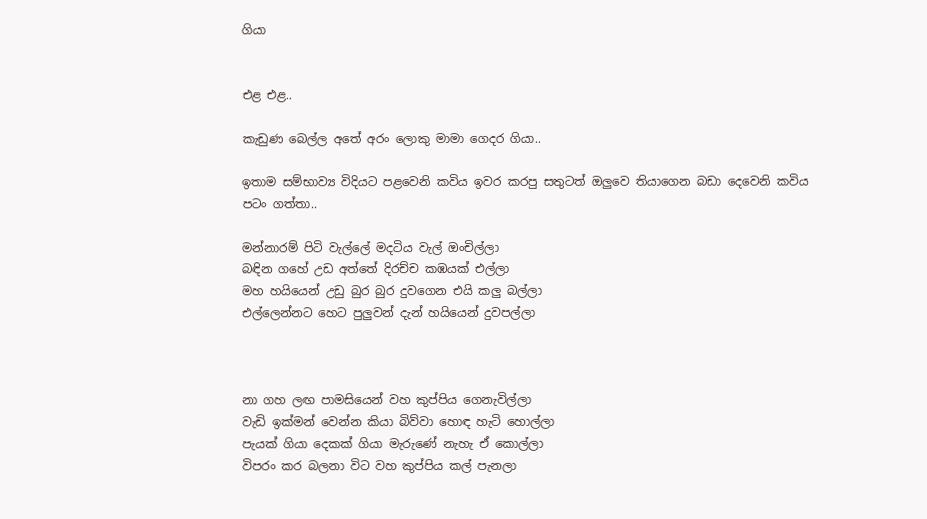ගියා


එළ එළ..

කැඩුණ බෙල්ල අතේ අරං ලොකු මාමා ගෙදර ගියා..

ඉතාම සම්භාව්‍ය විදියට පළවෙනි කවිය ඉවර කරපු සතුටත් ඔලුවෙ තියාගෙන බඩා දෙවෙනි කවිය පටං ගත්තා..

මන්නාරම් පිටි වැල්ලේ මදටිය වැල් ඔංචිල්ලා
බඳින ගහේ උඩ අත්තේ දිරච්ච කඹයක් එල්ලා
මහ හයියෙන් උඩු බුර බුර දුවගෙන එයි කලු බල්ලා
එල්ලෙන්නට හෙට පුලුවන් දැන් හයියෙන් දුවපල්ලා



නා ගහ ලඟ පාමසියෙන් වහ කුප්පිය ගෙනැවිල්ලා
වැඩි ඉක්මන් වෙන්න කියා බිව්වා හොඳ හැටි හොල්ලා
පැයක් ගියා දෙකක් ගියා මැරුණේ නැහැ ඒ කොල්ලා
විපරං කර බලනා විට වහ කුප්පිය කල් පැනලා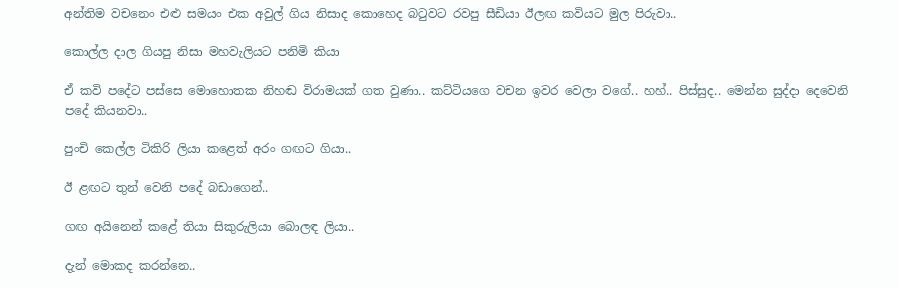අන්තිම වචනෙං එළු සමයං එක අවුල් ගිය නිසාද කොහෙද බටුවට රවපු සීඩියා ඊලඟ කවියට මුල පිරුවා..

කොල්ල දාල ගියපු නිසා මහවැලියට පනිමි කියා

ඒ කවි පදේට පස්සෙ මොහොතක නිහඬ විරාමයක් ගත වුණා.. කට්ටියගෙ වචන ඉවර වෙලා වගේ.. හහ්.. පිස්සුද.. මෙන්න සුද්දා දෙවෙනි පදේ කියනවා..

පුංචි කෙල්ල ටිකිරි ලියා කළෙත් අරං ගඟට ගියා..

ඊ ළඟට තුන් වෙනි පදේ බඩාගෙන්..

ගඟ අයිනෙන් කළේ තියා සිකුරුලියා බොලඳ ලියා..

දැන් මොකද කරන්නෙ..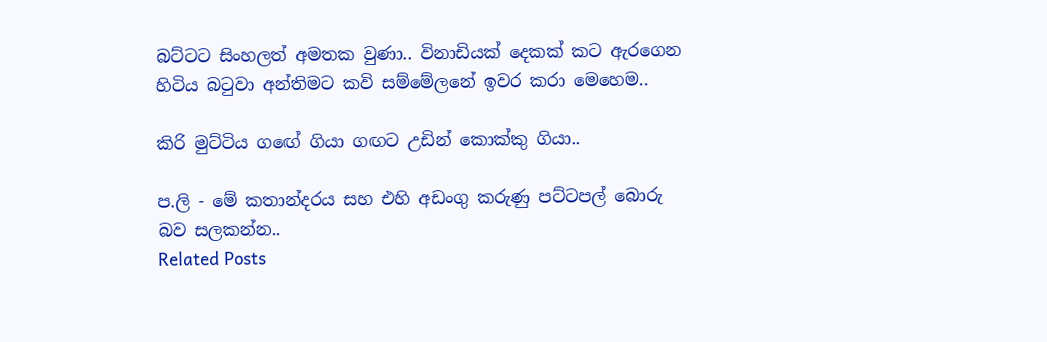බට්ටට සිංහලත් අමතක වුණා.. විනාඩියක් දෙකක් කට ඇරගෙන හිටිය බටුවා අන්තිමට කවි සම්මේලනේ ඉවර කරා මෙහෙම..

කිරි මුට්ටිය ගඟේ ගියා ගඟට උඩින් කොක්කු ගියා..

ප.ලි - මේ කතාන්දරය සහ එහි අඩංගු කරුණු පට්ටපල් බොරු බව සලකන්න..
Related Posts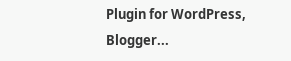Plugin for WordPress, Blogger...